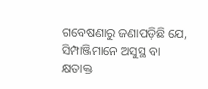ଗବେଷଣାରୁ ଜଣାପଡ଼ିଛି ଯେ, ସିମ୍ପାଞ୍ଜିମାନେ ଅସୁସ୍ଥ ବା କ୍ଷତାକ୍ତ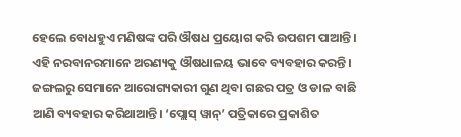ହେଲେ ବୋଧହୁଏ ମଣିଷଙ୍କ ପରି ଔଷଧ ପ୍ରୟୋଗ କରି ଉପଶମ ପାଆନ୍ତି। ଏହି ନରବାନରମାନେ ଅରଣ୍ୟକୁ ଔଷଧାଳୟ ଭାବେ ବ୍ୟବହାର କରନ୍ତି। ଜଙ୍ଗଲରୁ ସେମାନେ ଆରୋଗ୍ୟକାରୀ ଗୁଣ ଥିବା ଗଛର ପତ୍ର ଓ ଡାଳ ବାଛି ଆଣି ବ୍ୟବହାର କରିଥାଆନ୍ତି। ‘ପ୍ଲୋସ୍‌ ୱାନ୍‌’ ପତ୍ରିକାରେ ପ୍ରକାଶିତ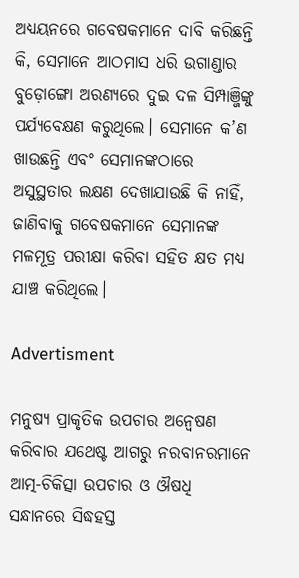ଅଧ୍ୟୟନରେ ଗବେଷକମାନେ ଦାବି କରିଛନ୍ତି କି, ସେମାନେ ଆଠମାସ ଧରି ଉଗାଣ୍ଡାର ବୁଡ଼ୋଙ୍ଗୋ ଅରଣ୍ୟରେ ଦୁଇ ଦଳ ସିମ୍ପାଞ୍ଜିଙ୍କୁ ପର୍ଯ୍ୟବେକ୍ଷଣ କରୁଥିଲେ। ସେମାନେ କ’ଣ ଖାଉଛନ୍ତି ଏବଂ ସେମାନଙ୍କଠାରେ ଅସୁସ୍ଥତାର ଲକ୍ଷଣ ଦେଖାଯାଉଛି କି ନାହିଁ, ଜାଣିବାକୁ ଗବେଷକମାନେ ସେମାନଙ୍କ ମଳମୂତ୍ର ପରୀକ୍ଷା କରିବା ସହିତ କ୍ଷତ ମଧ୍ୟ ଯାଞ୍ଚ କରିଥିଲେ।

Advertisment

ମନୁଷ୍ୟ ପ୍ରାକୃତିକ ଉପଚାର ଅନ୍ବେଷଣ କରିବାର ଯଥେଷ୍ଟ ଆଗରୁ ନରବାନରମାନେ
ଆତ୍ମ-ଚିକିତ୍ସା ଉପଚାର ଓ ଔଷଧି ସନ୍ଧାନରେ ସିଦ୍ଧହସ୍ତ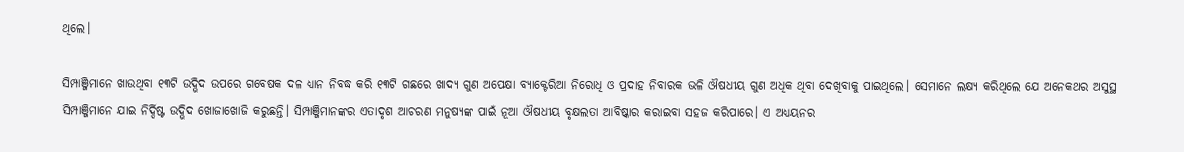ଥିଲେ।

ସିମ୍ପାଞ୍ଜିମାନେ ଖାଉଥିବା ୧୩ଟି ଉଦ୍ଭିଦ ଉପରେ ଗବେଷକ ଦଳ ଧ୍ୟାନ ନିବଦ୍ଧ କରି ୧୩ଟି ଗଛରେ ଖାଦ୍ୟ ଗୁଣ ଅପେକ୍ଷା ବ୍ୟାକ୍ଟେରିଆ ନିରୋଧି ଓ ପ୍ରଦାହ ନିବାରକ ଭଳି ଔଷଧୀୟ ଗୁଣ ଅଧିକ ଥିବା ଦେଖିବାକୁ ପାଇଥିଲେ। ସେମାନେ ଲକ୍ଷ୍ୟ କରିଥିଲେ ଯେ ଅନେକଥର ଅସୁସ୍ଥ ସିମ୍ପାଞ୍ଜିମାନେ ଯାଇ ନିର୍ଦ୍ଦିଷ୍ଟ ଉଦ୍ଭିଦ ଖୋଜାଖୋଜି କରୁଛନ୍ତି। ସିମ୍ପାଞ୍ଜିମାନଙ୍କର ଏତାଦୃଶ ଆଚରଣ ମନୁଷ୍ୟଙ୍କ ପାଇଁ ନୂଆ ଔଷଧୀୟ ବୃକ୍ଷଲତା ଆବିଷ୍କାର କରାଇବା ସହଜ କରିପାରେ। ଏ ଅଧ୍ୟୟନର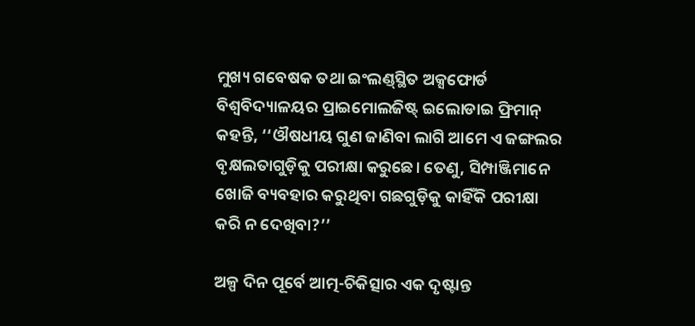ମୁଖ୍ୟ ଗବେଷକ ତଥା ଇଂଲଣ୍ଡ୍‌ସ୍ଥିତ ଅକ୍ସଫୋର୍ଡ ବିଶ୍ବବିଦ୍ୟାଳୟର ପ୍ରାଇମୋଲଜିଷ୍ଟ୍‌ ଇଲୋଡାଇ ‌ଫ୍ରିମାନ୍‌ କହନ୍ତି, ‘‘ଔଷଧୀୟ ଗୁଣ ଜାଣିବା ଲାଗି ଆମେ ଏ ଜଙ୍ଗଲର ବୃକ୍ଷଲତାଗୁଡ଼ିକୁ ପରୀକ୍ଷା କରୁଛେ। ତେଣୁ, ସିମ୍ପାଞ୍ଜିମାନେ ଖୋଜି ବ୍ୟବହାର କରୁଥିବା ଗଛଗୁଡ଼ିକୁ କାହିଁକି ପରୀକ୍ଷା କରି ନ ଦେଖିବା?’’

ଅଳ୍ପ ଦିନ ପୂର୍ବେ ଆତ୍ମ-ଚିକିତ୍ସାର ଏକ ଦୃଷ୍ଟାନ୍ତ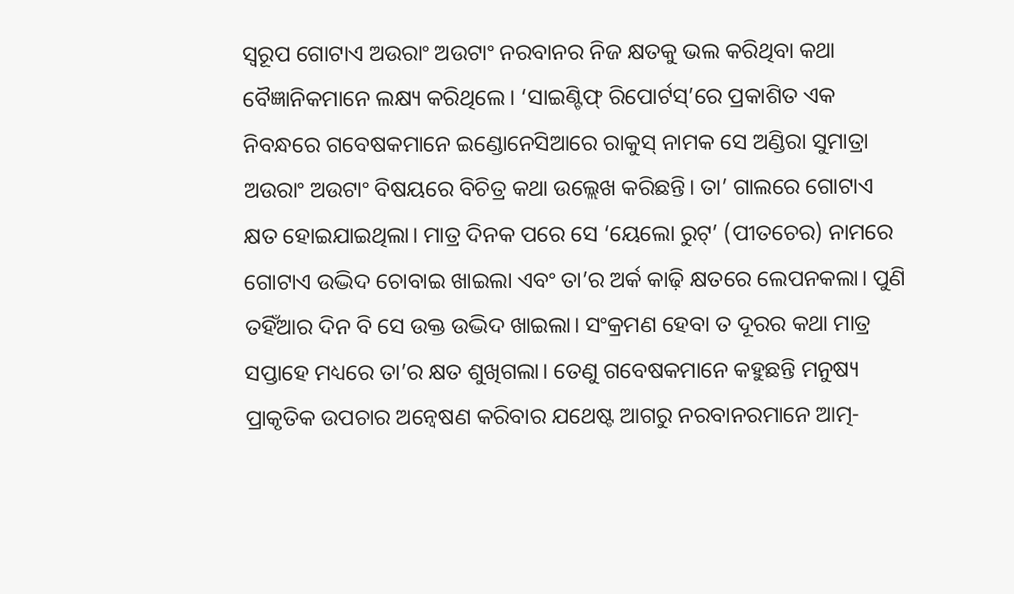ସ୍ବରୂପ ଗୋଟାଏ ଅଉରାଂ ଅଉଟାଂ ନରବାନର ନିଜ କ୍ଷତକୁ ଭଲ କରିଥିବା କଥା ବୈଜ୍ଞାନିକମାନେ ଲକ୍ଷ୍ୟ କରିଥିଲେ। ‘ସାଇଣ୍ଟିଫ୍‌ ରିପୋର୍ଟସ୍‌’ରେ ପ୍ରକାଶିତ ଏକ ନିବନ୍ଧରେ ଗବେଷକମାନେ ଇଣ୍ଡୋନେସିଆରେ ରାକୁସ୍‌ ନାମକ ସେ ଅଣ୍ଡିରା ସୁମାତ୍ରା ଅଉରାଂ ଅଉଟାଂ ବିଷୟରେ ବିଚିତ୍ର କଥା ଉଲ୍ଲେଖ କରିଛନ୍ତି। ତା’ ଗାଲରେ ଗୋଟାଏ କ୍ଷତ ହୋଇଯାଇଥିଲା। ମାତ୍ର ଦିନକ ପରେ ସେ ‘ୟେଲୋ ରୁଟ୍‌’ (ପୀତଚେର) ନାମରେ ଗୋଟାଏ ଉଦ୍ଭିଦ ଚୋବାଇ ଖାଇଲା ଏବଂ ତା’ର ଅର୍କ କାଢ଼ି କ୍ଷତରେ ଲେପନକଲା। ପୁଣି ତହିଁଆର ଦିନ ବି ସେ ଉକ୍ତ ଉଦ୍ଭିଦ ଖାଇଲା। ସଂକ୍ରମଣ ହେବା ତ ଦୂରର କଥା ମାତ୍ର ସପ୍ତାହେ ମଧ୍ୟରେ ତା’ର କ୍ଷତ ଶୁଖିଗଲା। ତେଣୁ ଗବେଷକମାନେ କହୁଛନ୍ତି ମନୁଷ୍ୟ ପ୍ରାକୃତିକ ଉପଚାର ଅନ୍ବେଷଣ କରିବାର ଯଥେଷ୍ଟ ଆଗରୁ ନରବାନରମାନେ ଆତ୍ମ-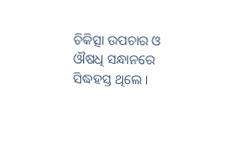ଚିକିତ୍ସା ଉପଚାର ଓ ଔଷଧି ସନ୍ଧାନରେ ସିଦ୍ଧହସ୍ତ ଥିଲେ।